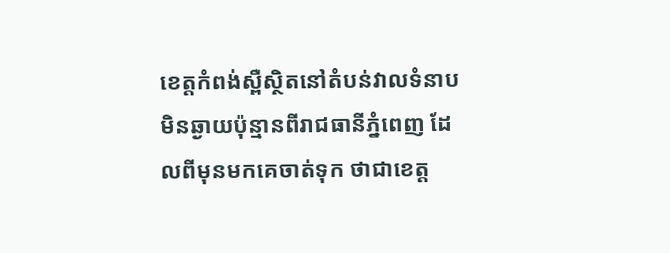ខេត្តកំពង់ស្ពឺស្ថិតនៅតំបន់វាលទំនាបមិនឆ្ងាយប៉ុន្មានពីរាជធានីភ្នំពេញ ដែលពីមុនមកគេចាត់ទុក ថាជាខេត្ត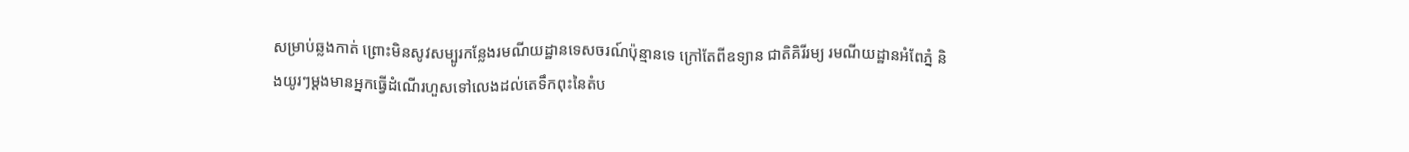សម្រាប់ឆ្លងកាត់ ព្រោះមិនសូវសម្បូរកន្លែងរមណីយដ្ឋានទេសចរណ៍ប៉ុន្មានទេ ក្រៅតែពីឧទ្យាន ជាតិគិរីរម្យ រមណីយដ្ឋានអំពែភ្នំ និងយូរៗម្តងមានអ្នកធ្វើដំណើរហួសទៅលេងដល់តេទឹកពុះនៃតំប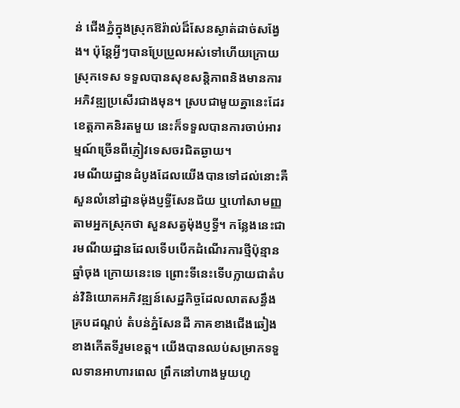ន់ ជើងភ្នំក្នុងស្រុកឱរ៉ាល់ដ៏សែនស្ងាត់ដាច់សង្វែង។ ប៉ុន្តែអ្វីៗបានប្រែប្រួលអស់ទៅហើយក្រោយស្រុកទេស ទទួលបានសុខសន្តិភាពនិងមានការអភិវឌ្ឍប្រសើរជាងមុន។ ស្របជាមួយគ្នានេះដែរ ខេត្តភាគនិរតមួយ នេះក៏ទទួលបានការចាប់អារម្មណ៍ច្រើនពីភ្ញៀវទេសចរជិតឆ្ងាយ។
រមណីយដ្ឋានដំបូងដែលយើងបានទៅដល់នោះគឺសួនលំនៅដ្ឋានម៉ុងប្ញទ្ធីសែនជ័យ ឬហៅសាមញ្ញ តាមអ្នកស្រុកថា សួនសត្វម៉ុងប្ញទ្ធី។ កន្លែងនេះជារមណីយដ្ឋានដែលទើបបើកដំណើរការថ្មីប៉ុន្មានឆ្នាំចុង ក្រោយនេះទេ ព្រោះទីនេះទើបក្លាយជាតំបន់វិនិយោគអភិវឌ្ឍន៍សេដ្ឋកិច្ចដែលលាតសន្ធឹងគ្របដណ្តប់ តំបន់ភ្នំសែនដី ភាគខាងជើងឆៀងខាងកើតទីរួមខេត្ត។ យើងបានឈប់សម្រាកទទួលទានអាហារពេល ព្រឹកនៅហាងមួយហួ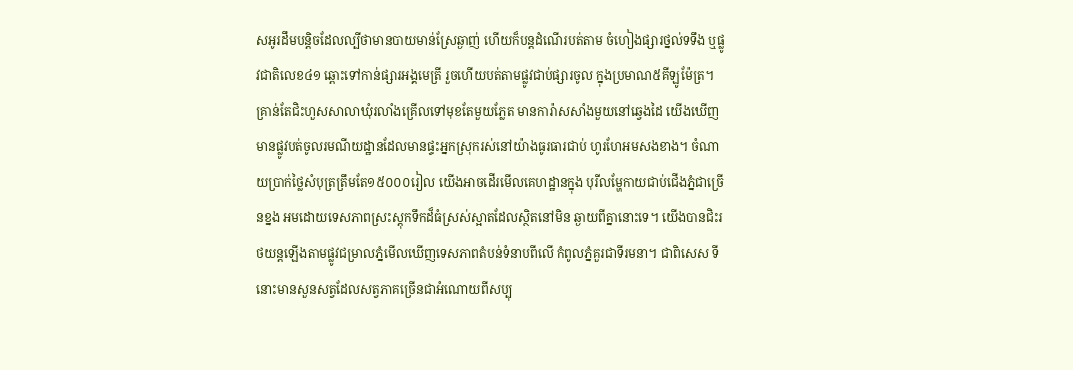សអូរដឹមបន្តិចដែលល្បីថាមានបាយមាន់ស្រែឆ្ងាញ់ ហើយក៏បន្តដំណើរបត់តាម ចំហៀងផ្សារថ្នល់ទទឹង ឬផ្លូវជាតិលេខ៤១ ឆ្ពោះទៅកាន់ផ្សារអង្គមេត្រី រួចហើយបត់តាមផ្លូវជាប់ផ្សារចូល ក្នុងប្រមាណ៥គីឡូម៉ែត្រ។ គ្រាន់តែជិះហួសសាលាឃុំរលាំងគ្រើលទៅមុខតែមួយភ្លែត មានការ៉ាសសាំងមួយនៅឆ្វេងដៃ យើងឃើញមានផ្លូវបត់ចូលរមណីយដ្ឋានដែលមានផ្ទះអ្នកស្រុករស់នៅយ៉ាងធូរធារជាប់ ហូរហែអមសងខាង។ ចំណាយប្រាក់ថ្លៃសំបុត្រត្រឹមតែ១៥០០០រៀល យើងអាចដើរមើលគេហដ្ឋានក្នុង បុរីលម្ហែកាយជាប់ជើងភ្នំជាច្រើនខ្នង អមដោយទេសភាពស្រះស្តុកទឹកដ៏ធំស្រស់ស្អាតដែលស្ថិតនៅមិន ឆ្ងាយពីគ្នានោះទេ។ យើងបានជិះរថយន្តឡើងតាមផ្លូវជម្រាលភ្នំមើលឃើញទេសភាពតំបន់ទំនាបពីលើ កំពូលភ្នំគួរជាទីរមនា។ ជាពិសេស ទីនោះមានសួនសត្វដែលសត្វភាគច្រើនជាអំណោយពីសប្បុ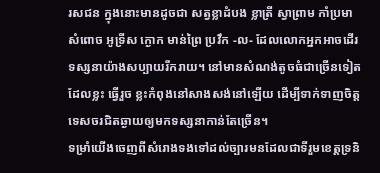រសជន ក្នុងនោះមានដូចជា សត្វខ្លាដំបង ខ្លាត្រី ស្វាព្រាម កាំប្រមា សំពោច អូទ្រីស ក្ងោក មាន់ព្រៃ ប្រវឹក -ល- ដែលលោកអ្នកអាចដើរទស្សនាយ៉ាងសប្បាយរីករាយ។ នៅមានសំណង់តូចធំជាច្រើនទៀត ដែលខ្លះ ធ្វើរួច ខ្លះកំពុងនៅសាងសង់នៅឡើយ ដើម្បីទាក់ទាញចិត្តទេសចរជិតឆ្ងាយឲ្យមកទស្សនាកាន់តែច្រើន។
ទម្រាំយើងចេញពីសំរោងទងទៅដល់ច្បារមនដែលជាទីរួមខេត្តទ្រនិ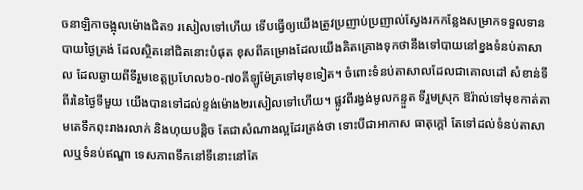ចនាឡិកាចង្អុលម៉ោងជិត១ រសៀលទៅហើយ ទើបធ្វើឲ្យយើងត្រូវប្រញាប់ប្រញាល់ស្វែងរកកន្លែងសម្រាកទទួលទានបាយថ្ងៃត្រង់ ដែលស្ថិតនៅជិតនោះបំផុត ខុសពីគម្រោងដែលយើងគិតគ្រោងទុកថានឹងទៅបាយនៅខ្នងទំនប់តាសាល ដែលឆ្ងាយពីទីរួមខេត្តប្រហែល៦០-៧០គីឡូម៉ែត្រទៅមុខទៀត។ ចំពោះទំនប់តាសាលដែលជាគោលដៅ សំខាន់ទីពីរនៃថ្ងៃទីមួយ យើងបានទៅដល់ខ្ទង់ម៉ោង២រសៀលទៅហើយ។ ផ្លូវពីរង្វង់មូលកន្ទួត ទីរួមស្រុក ឱរ៉ាល់ទៅមុខកាត់តាមតេទឹកពុះរាងរលាក់ និងហុយបន្តិច តែជាសំណាងល្អដែរត្រង់ថា ទោះបីជាអាកាស ធាតុក្តៅ តែទៅដល់ទំនប់តាសាលឬទំនប់ឥណ្ឌា ទេសភាពទឹកនៅទីនោះនៅតែ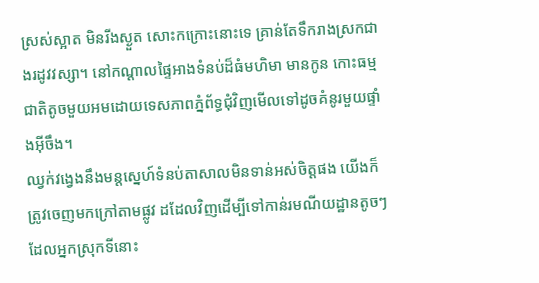ស្រស់ស្អាត មិនរីងស្ងួត សោះកក្រោះនោះទេ គ្រាន់តែទឹករាងស្រកជាងរដូវវស្សា។ នៅកណ្តាលផ្ទៃអាងទំនប់ដ៏ធំមហិមា មានកូន កោះធម្មជាតិតូចមួយអមដោយទេសភាពភ្នំព័ទ្ធជុំវិញមើលទៅដូចគំនូរមួយផ្ទាំងអ៊ីចឹង។
ឈ្វក់វង្វេងនឹងមន្តស្នេហ៍ទំនប់តាសាលមិនទាន់អស់ចិត្តផង យើងក៏ត្រូវចេញមកក្រៅតាមផ្លូវ ដដែលវិញដើម្បីទៅកាន់រមណីយដ្ឋានតូចៗដែលអ្នកស្រុកទីនោះ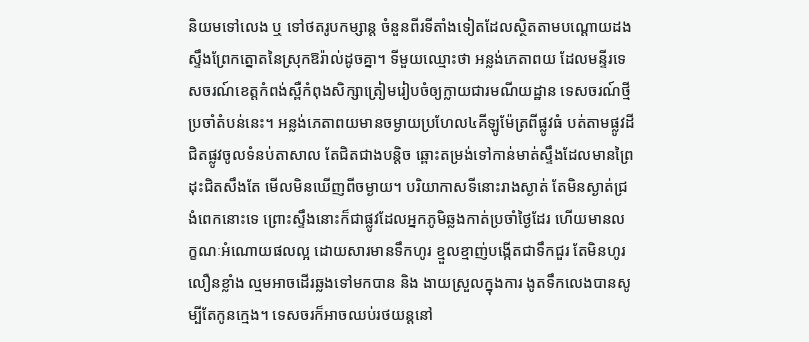និយមទៅលេង ឬ ទៅថតរូបកម្សាន្ត ចំនួនពីរទីតាំងទៀតដែលស្ថិតតាមបណ្តោយដងស្ទឹងព្រែកត្នោតនៃស្រុកឱរ៉ាល់ដូចគ្នា។ ទីមួយឈ្មោះថា អន្លង់ភេតាពយ ដែលមន្ទីរទេសចរណ៍ខេត្តកំពង់ស្ពឺកំពុងសិក្សាត្រៀមរៀបចំឲ្យក្លាយជារមណីយដ្ឋាន ទេសចរណ៍ថ្មីប្រចាំតំបន់នេះ។ អន្លង់ភេតាពយមានចម្ងាយប្រហែល៤គីឡូម៉ែត្រពីផ្លូវធំ បត់តាមផ្លូវដី ជិតផ្លូវចូលទំនប់តាសាល តែជិតជាងបន្តិច ឆ្ពោះតម្រង់ទៅកាន់មាត់ស្ទឹងដែលមានព្រៃដុះជិតសឹងតែ មើលមិនឃើញពីចម្ងាយ។ បរិយាកាសទីនោះរាងស្ងាត់ តែមិនស្ងាត់ជ្រងំពេកនោះទេ ព្រោះស្ទឹងនោះក៏ជាផ្លូវដែលអ្នកភូមិឆ្លងកាត់ប្រចាំថ្ងៃដែរ ហើយមានលក្ខណៈអំណោយផលល្អ ដោយសារមានទឹកហូរ ខ្មួលខ្មាញ់បង្កើតជាទឹកជួរ តែមិនហូរលឿនខ្លាំង ល្មមអាចដើរឆ្លងទៅមកបាន និង ងាយស្រួលក្នុងការ ងូតទឹកលេងបានសូម្បីតែកូនក្មេង។ ទេសចរក៏អាចឈប់រថយន្តនៅ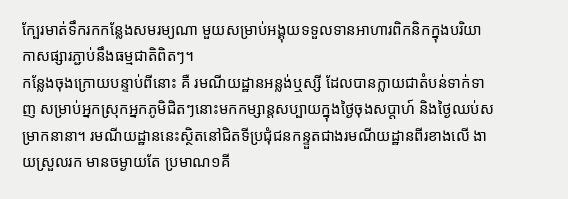ក្បែរមាត់ទឹករកកន្លែងសមរម្យណា មួយសម្រាប់អង្គុយទទួលទានអាហារពិកនិកក្នុងបរិយាកាសផ្សារភ្ជាប់នឹងធម្មជាតិពិតៗ។
កន្លែងចុងក្រោយបន្ទាប់ពីនោះ គឺ រមណីយដ្ឋានអន្លង់ឬស្សី ដែលបានក្លាយជាតំបន់ទាក់ទាញ សម្រាប់អ្នកស្រុកអ្នកភូមិជិតៗនោះមកកម្សាន្តសប្បាយក្នុងថ្ងៃចុងសប្តាហ៍ និងថ្ងៃឈប់សម្រាកនានា។ រមណីយដ្ឋាននេះស្ថិតនៅជិតទីប្រជុំជនកន្ទួតជាងរមណីយដ្ឋានពីរខាងលើ ងាយស្រួលរក មានចម្ងាយតែ ប្រមាណ១គី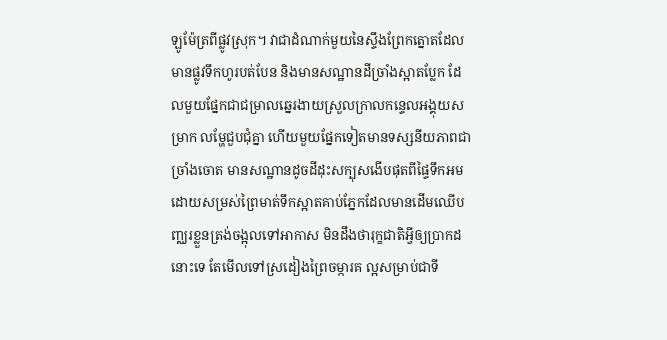ឡូម៉ែត្រពីផ្លូវស្រុក។ វាជាដំណាក់មួយនៃស្ទឹងព្រែកត្នោតដែលមានផ្លូវទឹកហូរបត់បែន និងមានសណ្ឋានដីច្រាំងស្អាតប្លែក ដែលមួយផ្នែកជាជម្រាលឆ្នេរងាយស្រួលក្រាលកន្ទេលអង្គុយសម្រាក លម្ហែជួបជុំគ្នា ហើយមួយផ្នែកទៀតមានទស្សនីយភាពជាច្រាំងចោត មានសណ្ឋានដូចដីដុះសក្បុសងើបផុតពីផ្ទៃទឹកអមដោយសម្រស់ព្រៃមាត់ទឹកស្អាតគាប់ភ្នែកដែលមានដើមឈើបញ្ឈរខ្លួនត្រង់ចង្អុលទៅអាកាស មិនដឹងថារុក្ខជាតិអ្វីឲ្យប្រាកដនោះទេ តែមើលទៅស្រដៀងព្រៃចម្ការគ ល្អសម្រាប់ជាទី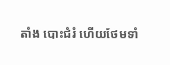តាំង បោះជំរំ ហើយថែមទាំ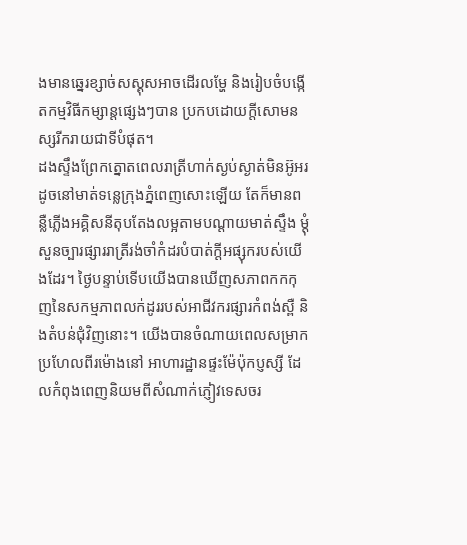ងមានឆ្នេរខ្សាច់សស្គុសអាចដើរលម្ហែ និងរៀបចំបង្កើតកម្មវិធីកម្សាន្តផ្សេងៗបាន ប្រកបដោយក្តីសោមនស្សរីករាយជាទីបំផុត។
ដងស្ទឹងព្រែកត្នោតពេលរាត្រីហាក់ស្ងប់ស្ងាត់មិនអ៊ូអរដូចនៅមាត់ទន្លេក្រុងភ្នំពេញសោះឡើយ តែក៏មានពន្លឺភ្លើងអគ្គិសនីតុបតែងលម្អតាមបណ្តាយមាត់ស្ទឹង ម្តុំសួនច្បារផ្សាររាត្រីរង់ចាំកំដរបំបាត់ក្តីអផ្សុករបស់យើងដែរ។ ថ្ងៃបន្ទាប់ទើបយើងបានឃើញសភាពកកកុញនៃសកម្មភាពលក់ដូររបស់អាជីវករផ្សារកំពង់ស្ពឺ និងតំបន់ជុំវិញនោះ។ យើងបានចំណាយពេលសម្រាកប្រហែលពីរម៉ោងនៅ អាហារដ្ឋានផ្ទះម៉ែប៉ុកប្ញស្សី ដែលកំពុងពេញនិយមពីសំណាក់ភ្ញៀវទេសចរ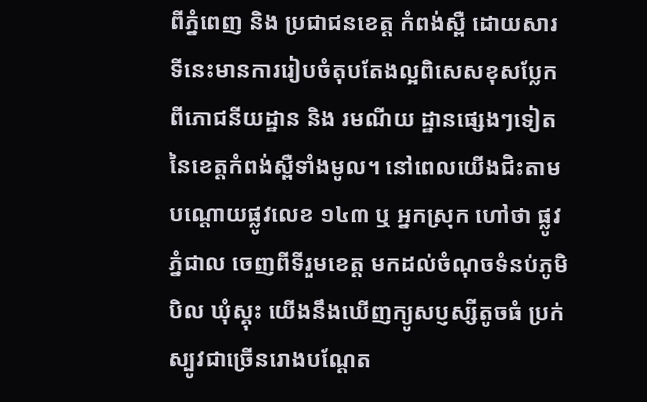ពីភ្នំពេញ និង ប្រជាជនខេត្ត កំពង់ស្ពឺ ដោយសារទីនេះមានការរៀបចំតុបតែងល្អពិសេសខុសប្លែកពីភោជនីយដ្ឋាន និង រមណីយ ដ្ឋានផ្សេងៗទៀតនៃខេត្តកំពង់ស្ពឺទាំងមូល។ នៅពេលយើងជិះតាមបណ្តោយផ្លូវលេខ ១៤៣ ឬ អ្នកស្រុក ហៅថា ផ្លូវភ្នំជាល ចេញពីទីរួមខេត្ត មកដល់ចំណុចទំនប់ភូមិបិល ឃុំស្គុះ យើងនឹងឃើញក្យូសប្ញស្សីតូចធំ ប្រក់ស្បូវជាច្រើនរោងបណ្តែត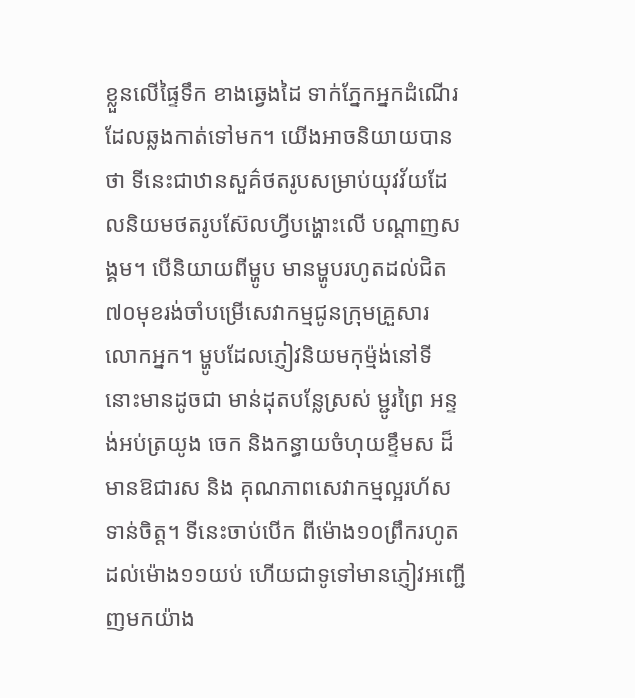ខ្លួនលើផ្ទៃទឹក ខាងឆ្វេងដៃ ទាក់ភ្នែកអ្នកដំណើរដែលឆ្លងកាត់ទៅមក។ យើងអាចនិយាយបានថា ទីនេះជាឋានសួគ៌ថតរូបសម្រាប់យុវវ័យដែលនិយមថតរូបស៊ែលហ្វីបង្ហោះលើ បណ្តាញសង្គម។ បើនិយាយពីម្ហូប មានម្ហូបរហូតដល់ជិត៧០មុខរង់ចាំបម្រើសេវាកម្មជូនក្រុមគ្រួសារ លោកអ្នក។ ម្ហូបដែលភ្ញៀវនិយមកុម្ម៉ង់នៅទីនោះមានដូចជា មាន់ដុតបន្លែស្រស់ ម្ជូរព្រៃ អន្ទង់អប់ត្រយូង ចេក និងកន្ធាយចំហុយខ្ទឹមស ដ៏មានឱជារស និង គុណភាពសេវាកម្មល្អរហ័សទាន់ចិត្ត។ ទីនេះចាប់បើក ពីម៉ោង១០ព្រឹករហូតដល់ម៉ោង១១យប់ ហើយជាទូទៅមានភ្ញៀវអញ្ជើញមកយ៉ាង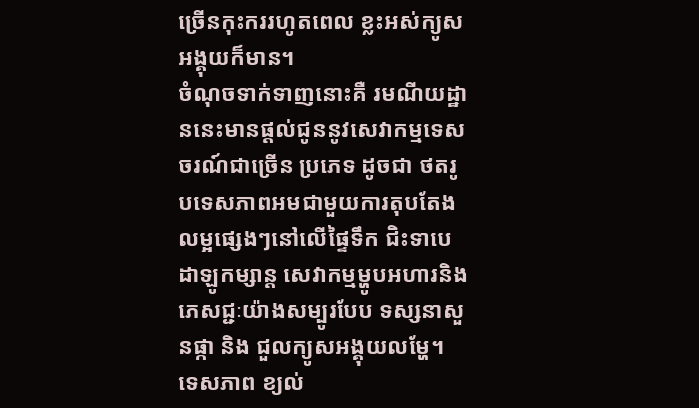ច្រើនកុះកររហូតពេល ខ្លះអស់ក្យូសអង្គុយក៏មាន។
ចំណុចទាក់ទាញនោះគឺ រមណីយដ្ឋាននេះមានផ្តល់ជូននូវសេវាកម្មទេសចរណ៍ជាច្រើន ប្រភេទ ដូចជា ថតរូបទេសភាពអមជាមួយការតុបតែងលម្អផ្សេងៗនៅលើផ្ទៃទឹក ជិះទាបេដាឡូកម្សាន្ត សេវាកម្មម្ហូបអហារនិងភេសជ្ជៈយ៉ាងសម្បូរបែប ទស្សនាសួនផ្កា និង ជួលក្យូសអង្គុយលម្ហែ។ ទេសភាព ខ្យល់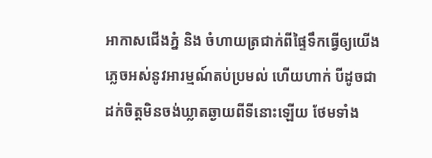អាកាសជើងភ្នំ និង ចំហាយត្រជាក់ពីផ្ទៃទឹកធ្វើឲ្យយើងភ្លេចអស់នូវអារម្មណ៍តប់ប្រមល់ ហើយហាក់ បីដូចជាដក់ចិត្តមិនចង់ឃ្លាតឆ្ងាយពីទីនោះឡើយ ថែមទាំង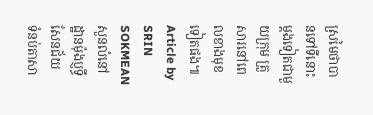ស្រមៃថាបានទៅទីនោះម្តងទៀតជាមួយក្រុម គ្រួសារនៅពេលខាងមុខទៀតផង៕
Article by SRIN SOKMEAN
សួនលំនៅដ្ឋានម៉ុងប្ញទ្ធីសែនជ័យ
ទំនប់តាសា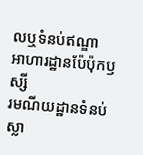លឬទំនប់ឥណ្ឌា
អាហារដ្ឋានប៉ែប៉ុកឫស្សី
រមណីយដ្ឋានទំនប់ស្លា